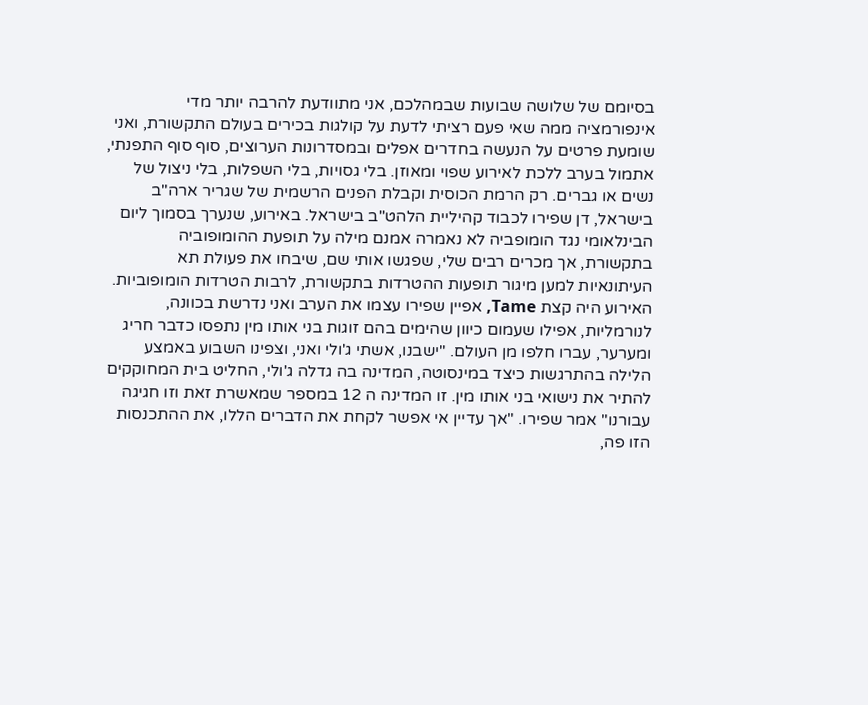בסיומם של שלושה שבועות שבמהלכם, אני מתוודעת להרבה יותר מדי אינפורמציה ממה שאי פעם רציתי לדעת על קולגות בכירים בעולם התקשורת, ואני שומעת פרטים על הנעשה בחדרים אפלים ובמסדרונות הערוצים, סוף סוף התפנתי, אתמול בערב ללכת לאירוע שפוי ומאוזן. בלי גסויות, בלי השפלות, בלי ניצול של נשים או גברים. רק הרמת הכוסית וקבלת הפנים הרשמית של שגריר ארה"ב בישראל, דן שפירו לכבוד קהיליית הלהט"ב בישראל. באירוע, שנערך בסמוך ליום הבינלאומי נגד הומופביה לא נאמרה אמנם מילה על תופעת ההומופוביה בתקשורת, אך מכרים רבים שלי, שפגשו אותי שם, שיבחו את פעולת תא העיתונאיות למען מיגור תופעות ההטרדות בתקשורת, לרבות הטרדות הומופוביות.
האירוע היה קצת Tame, אפיין שפירו עצמו את הערב ואני נדרשת בכוונה, לנורמליות, אפילו שעמום כיוון שהימים בהם זוגות בני אותו מין נתפסו כדבר חריג ומערער, עברו חלפו מן העולם. "ישבנו, אשתי ג'ולי ואני, וצפינו השבוע באמצע הלילה בהתרגשות כיצד במינסוטה, המדינה בה גדלה ג'ולי, החליט בית המחוקקים להתיר את נישואי בני אותו מין. זו המדינה ה 12 במספר שמאשרת זאת וזו חגיגה עבורנו" אמר שפירו. "אך עדיין אי אפשר לקחת את הדברים הללו, את ההתכנסות הזו פה,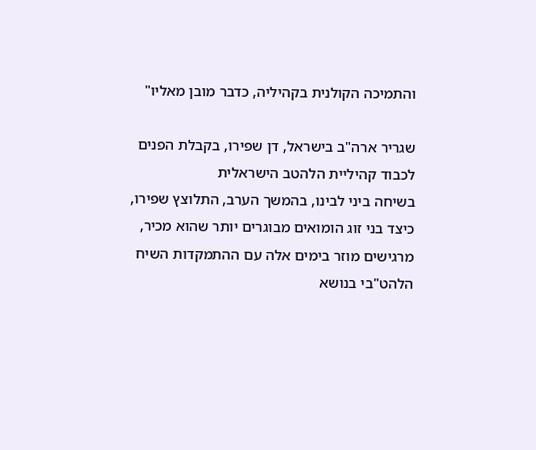והתמיכה הקולנית בקהיליה, כדבר מובן מאליו"

שגריר ארה"ב בישראל, דן שפירו, בקבלת הפנים לכבוד קהיליית הלהטב הישראלית
בשיחה ביני לבינו, בהמשך הערב, התלוצץ שפירו, כיצד בני זוג הומואים מבוגרים יותר שהוא מכיר, מרגישים מוזר בימים אלה עם ההתמקדות השיח הלהט"בי בנושא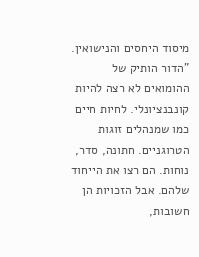מיסוד היחסים והנישואין. "הדור הותיק של ההומואים לא רצה להיות קונבנציונלי. לחיות חיים כמו שמנהלים זוגות הטרוגניים. חתונה, סדר, נוחות. הם רצו את הייחוד שלהם. אבל הזכויות הן חשובות,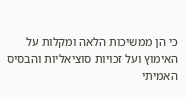כי הן ממשיכות הלאה ומקלות על האימוץ ועל זכויות סוציאליות והבסיס האמיתי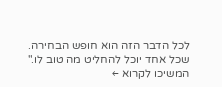לכל הדבר הזה הוא חופש הבחירה. שכל אחד יוכל להחליט מה טוב לו."
המשיכו לקרוא ←